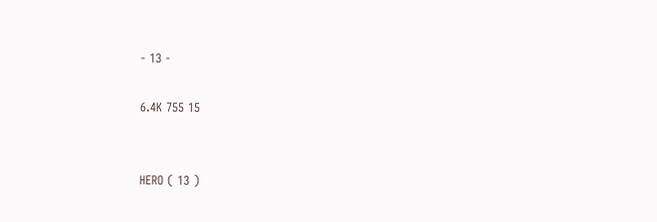- 13 -

6.4K 755 15


HERO ( 13 )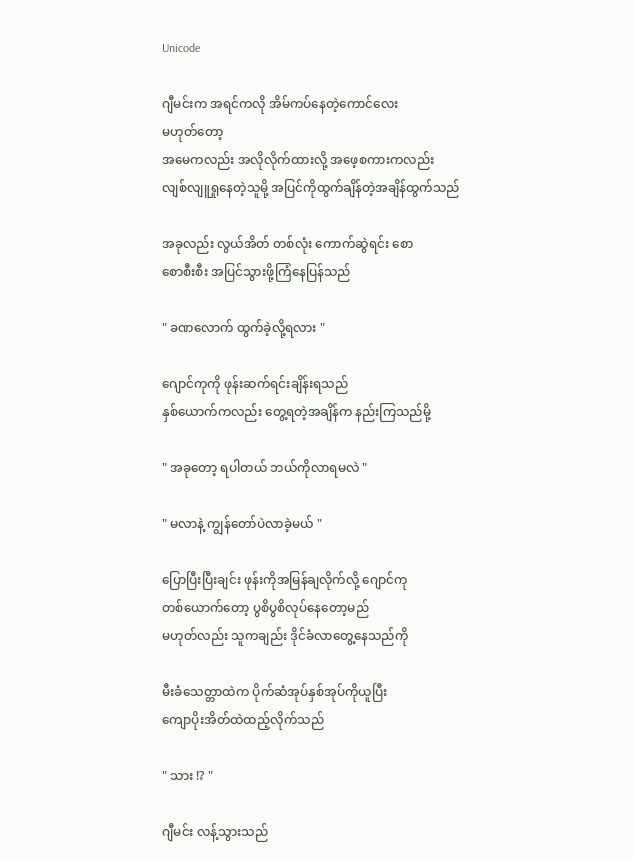Unicode

ဂျီမင်းက အရင်ကလို အိမ်ကပ်နေတဲ့ကောင်လေး
မဟုတ်တော့
အမေကလည်း အလိုလိုက်ထားလို့ အဖေ့စကားကလည်း
လျစ်လျူရှုနေတဲ့သူမို့ အပြင်ကိုထွက်ချိန်တဲ့အချိန်ထွက်သည်

အခုလည်း လွယ်အိတ် တစ်လုံး ကောက်ဆွဲရင်း စော
စောစီးစီး အပြင်သွားဖို့ကြံနေပြန်သည်

" ခဏလောက် ထွက်ခဲ့လို့ရလား "

ဂျောင်ကုကို ဖုန်းဆက်ရင်းချိန်းရသည်
နှစ်ယောက်ကလည်း တွေ့ရတဲ့အချိန်က နည်းကြသည်မို့

" အခုတော့ ရပါတယ် ဘယ်ကိုလာရမလဲ "

" မလာနဲ့ ကျွန်တော်ပဲလာခဲ့မယ် "

ပြောပြီးပြီးချင်း ဖုန်းကိုအမြန်ချလိုက်လို့ ဂျောင်ကု
တစ်ယောက်တော့ ပွစိပွစိလုပ်နေတော့မည်
မဟုတ်လည်း သူကချည်း ဒိုင်ခံလာတွေ့နေသည်ကို

မီးခံသေတ္တာထဲက ပိုက်ဆံအုပ်နှစ်အုပ်ကိုယူပြီး
ကျောပိုးအိတ်ထဲထည့်လိုက်သည်

" သား !? "

ဂျီမင်း လန့်သွားသည်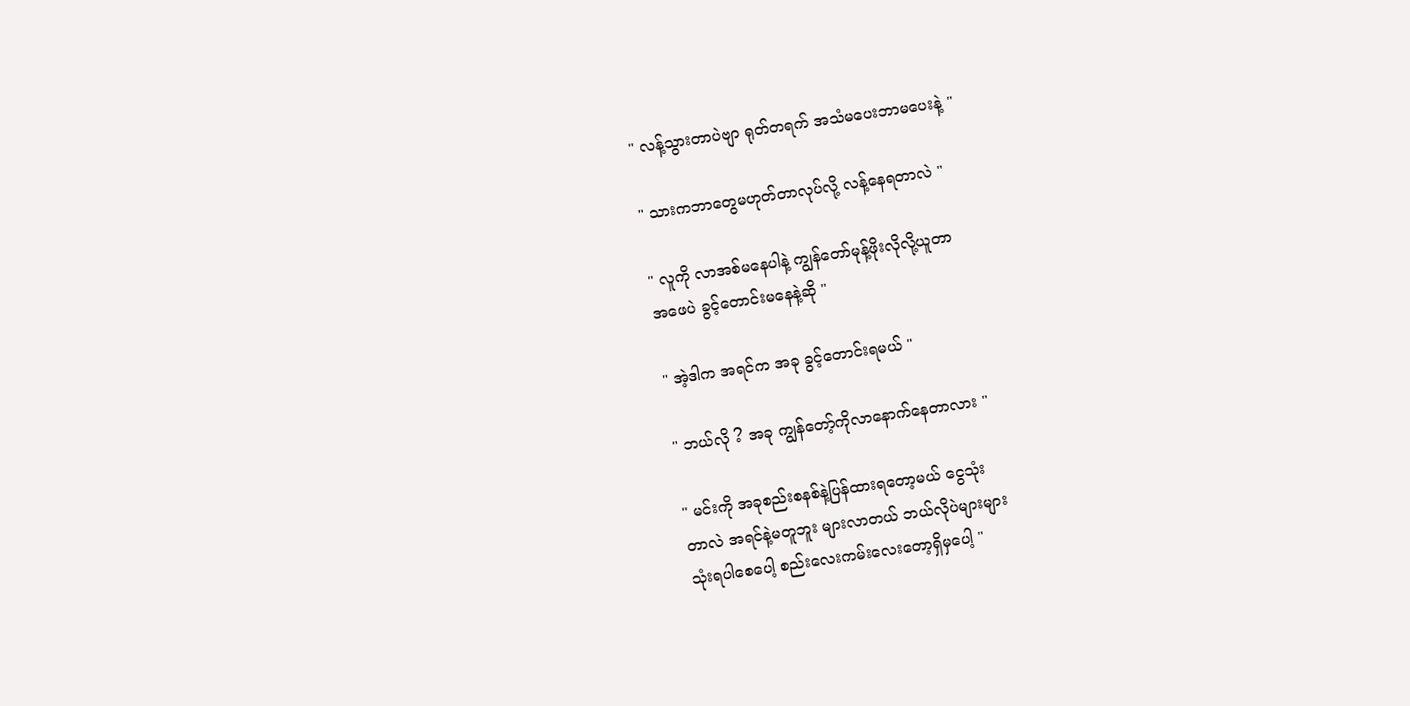" လန့်သွားတာပဲဗျာ ရုတ်တရက် အသံမပေးဘာမပေးနဲ့ "

" သားကဘာတွေမဟုတ်တာလုပ်လို့ လန့်နေရတာလဲ "

" လူကို လာအစ်မနေပါနဲ့ ကျွန်တော်မုန့်ဖိုးလိုလို့ယူတာ
အဖေပဲ ခွင့်တောင်းမနေနဲ့ဆို "

" အဲ့ဒါက အရင်က အခု ခွင့်တောင်းရမယ် "

" ဘယ်လို ? အခု ကျွန်တော့်ကိုလာနောက်နေတာလား "

" မင်းကို အခုစည်းစနစ်နဲ့ပြန်ထားရတော့မယ် ငွေသုံး
တာလဲ အရင်နဲ့မတူဘူး များလာတယ် ဘယ်လိုပဲများများ
သုံးရပါစေပေါ့ စည်းလေးကမ်းလေးတော့ရှိမှပေါ့ "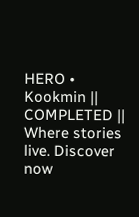HERO • Kookmin || COMPLETED || Where stories live. Discover now